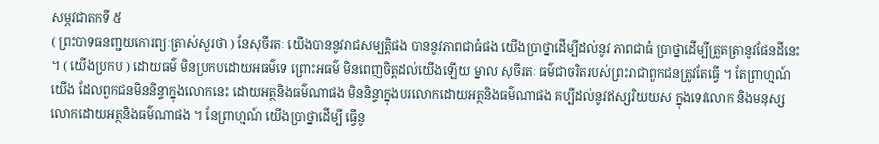សម្ភវជាតកទី ៥
( ព្រះបាទធនញ្ជយកោរព្យៈត្រាស់សួរថា ) នែសុចីរតៈ យើងបាននូវរាជសម្បត្តិផង បាននូវភាពជាធំផង យើងប្រាថ្នាដើម្បីដល់នូវ ភាពជាធំ ប្រាថ្នាដើម្បីត្រួតត្រានូវផែនដីនេះ ។ ( យើងប្រកប ) ដោយធម៌ មិនប្រកបដោយអធម៌ទេ ព្រោះអធម៌ មិនពេញចិត្តដល់យើងឡើយ ម្នាល សុចីរតៈ ធម៌ជាចរិតរបស់ព្រះរាជាពួកជនត្រូវតែធ្វើ ។ តែព្រាហ្មណ៍ យើង ដែលពួកជនមិននិន្ទាក្នុងលោកនេះ ដោយអត្ថនិងធម៌ណាផង មិននិន្ទាក្នុងបរលោកដោយអត្ថនិងធម៌ណាផង គប្បីដល់នូវឥស្សរិយយស ក្នុងទេវលោក និងមនុស្សលោកដោយអត្ថនិងធម៌ណាផង ។ នែព្រាហ្មណ៍ យើងប្រាថ្នាដើម្បី ធ្វើនូ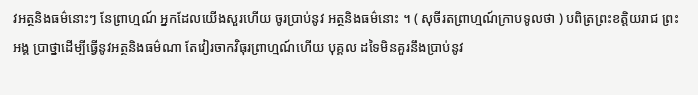វអត្ថនិងធម៌នោះៗ នែព្រាហ្មណ៍ អ្នកដែលយើងសួរហើយ ចូរប្រាប់នូវ អត្ថនិងធម៌នោះ ។ ( សុចីរតព្រាហ្មណ៍ក្រាបទូលថា ) បពិត្រព្រះខត្តិយរាជ ព្រះអង្គ ប្រាថ្នាដើម្បីធ្វើនូវអត្ថនិងធម៌ណា តែវៀរចាកវិធុរព្រាហ្មណ៍ហើយ បុគ្គល ដទៃមិនគួរនឹងប្រាប់នូវ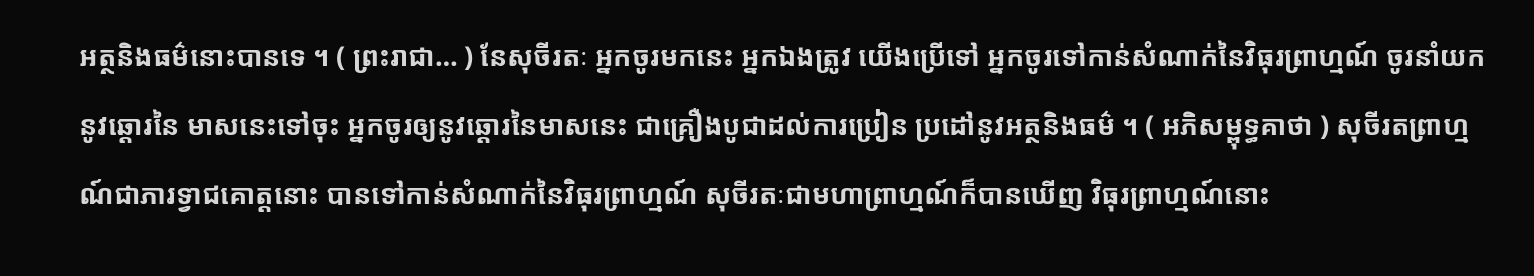អត្ថនិងធម៌នោះបានទេ ។ ( ព្រះរាជា… ) នែសុចីរតៈ អ្នកចូរមកនេះ អ្នកឯងត្រូវ យើងប្រើទៅ អ្នកចូរទៅកាន់សំណាក់នៃវិធុរព្រាហ្មណ៍ ចូរនាំយកនូវឆ្តោរនៃ មាសនេះទៅចុះ អ្នកចូរឲ្យនូវឆ្តោរនៃមាសនេះ ជាគ្រឿងបូជាដល់ការប្រៀន ប្រដៅនូវអត្ថនិងធម៌ ។ ( អភិសម្ពុទ្ធគាថា ) សុចីរតព្រាហ្មណ៍ជាភារទ្វាជគោត្តនោះ បានទៅកាន់សំណាក់នៃវិធុរព្រាហ្មណ៍ សុចីរតៈជាមហាព្រាហ្មណ៍ក៏បានឃើញ វិធុរព្រាហ្មណ៍នោះ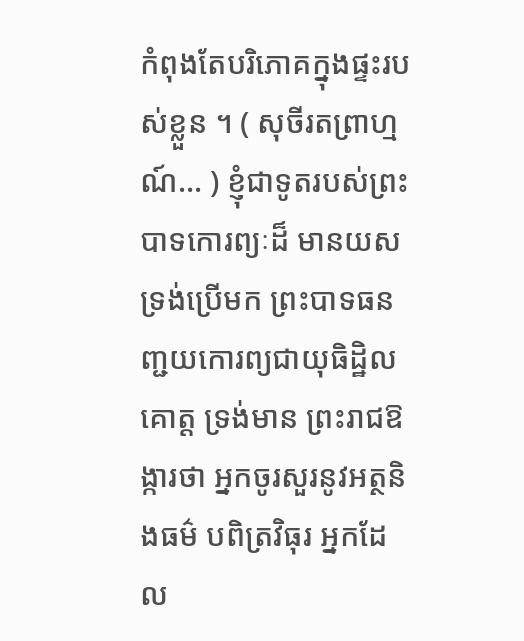កំពុងតែបរិភោគក្នុងផ្ទះរបស់ខ្លួន ។ ( សុចីរតព្រាហ្មណ៍… ) ខ្ញុំជាទូតរបស់ព្រះបាទកោរព្យៈដ៏ មានយស ទ្រង់ប្រើមក ព្រះបាទធនញ្ជយកោរព្យជាយុធិដ្ឋិលគោត្ត ទ្រង់មាន ព្រះរាជឱង្ការថា អ្នកចូរសួរនូវអត្ថនិងធម៌ បពិត្រវិធុរ អ្នកដែល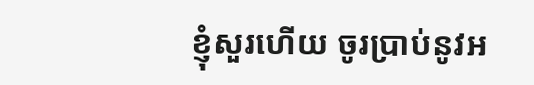ខ្ញុំសួរហើយ ចូរប្រាប់នូវអ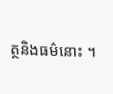ត្ថនិងធម៌នោះ ។